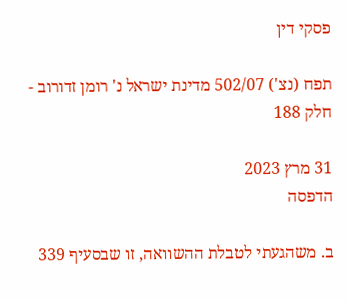פסקי דין

תפח (נצ') 502/07 מדינת ישראל נ' רומן זדורוב - חלק 188

31 מרץ 2023
הדפסה

ב. משהגעתי לטבלת ההשוואה, זו שבסעיף 339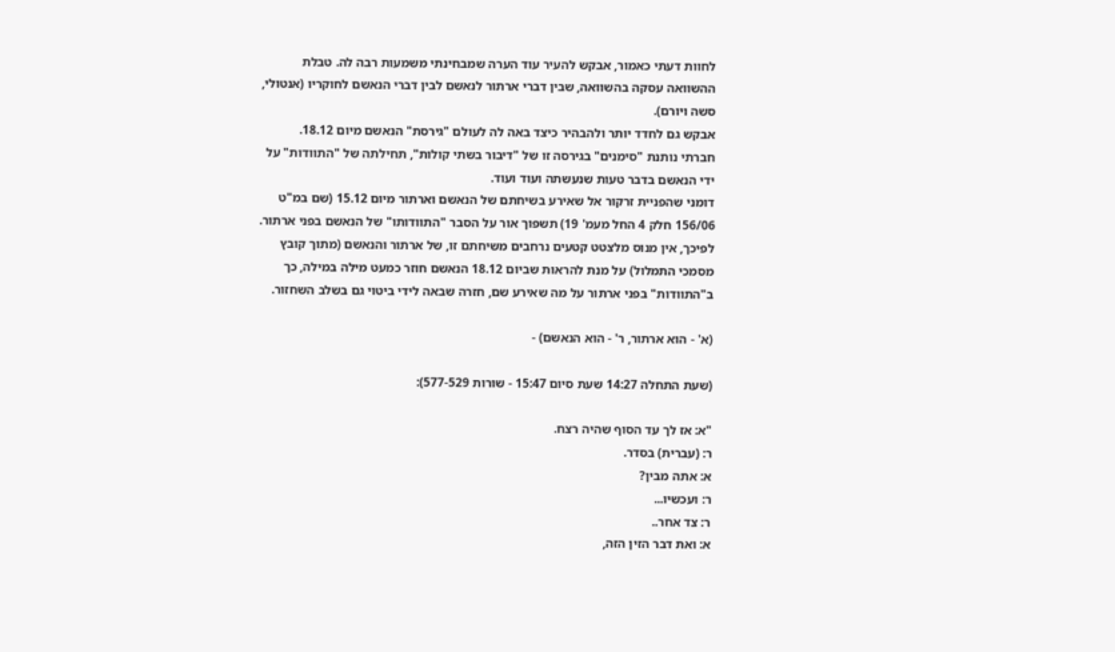לחוות דעתי כאמור, אבקש להעיר עוד הערה שמבחינתי משמעות רבה לה. טבלת ההשוואה עסקה בהשוואה, שבין דברי ארתור לנאשם לבין דברי הנאשם לחוקריו (אנטולי, סשה ויורם).
אבקש גם לחדד יותר ולהבהיר כיצד באה לה לעולם "גירסת" הנאשם מיום 18.12.
חברתי נותנת "סימנים" בגירסה זו של "דיבור בשתי קולות", תחילתה של "התוודות" על ידי הנאשם בדבר טעות שנעשתה ועוד ועוד.
דומני שהפניית זרקור אל שאירע בשיחתם של הנאשם וארתור מיום 15.12 (שם במ"ט 156/06 חלק 4 החל מעמ' 19) תשפוך אור על הסבר "התוודותו" של הנאשם בפני ארתור. לפיכך, אין מנוס מלצטט קטעים נרחבים משיחתם זו, של ארתור והנאשם (מתוך קובץ מסמכי התמלול) על מנת להראות שביום 18.12 הנאשם חוזר כמעט מילה במילה, כך ב"התוודות" בפני ארתור על מה שאירע שם, חזרה שבאה לידי ביטוי גם בשלב השחזור.

(א' - הוא ארתור, ר' - הוא הנאשם) -

(שעת התחלה 14:27 שעת סיום 15:47 - שורות 577-529):

"א: אז לך עד הסוף שהיה רצח.
ר: (עברית) בסדר.
א: אתה מבין?
ר: ועכשיו...
ר: צד אחר..
א: ואת דבר הזין הזה,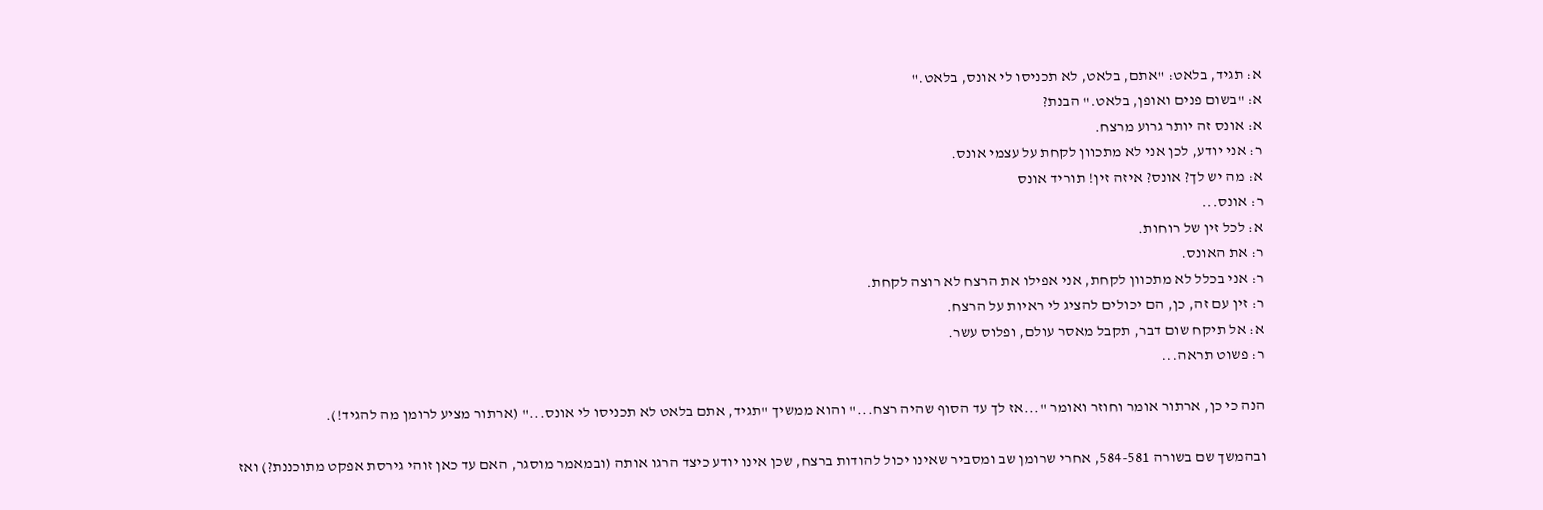א: תגיד, בלאט: "אתם, בלאט, לא תכניסו לי אונס, בלאט."
א: "בשום פנים ואופן, בלאט." הבנת?
א: אונס זה יותר גרוע מרצח.
ר: אני יודע, לכן אני לא מתכוון לקחת על עצמי אונס.
א: מה יש לך? אונס? איזה זין! תוריד אונס
ר: אונס...
א: לכל זין של רוחות.
ר: את האונס.
ר: אני בכלל לא מתכוון לקחת, אני אפילו את הרצח לא רוצה לקחת.
ר: זין עם זה, כן, הם יכולים להציג לי ראיות על הרצח.
א: אל תיקח שום דבר, תקבל מאסר עולם, ופלוס עשר.
ר: פשוט תראה...

הנה כי כן, ארתור אומר וחוזר ואומר "...אז לך עד הסוף שהיה רצח..." והוא ממשיך "תגיד, אתם בלאט לא תכניסו לי אונס..." (ארתור מציע לרומן מה להגיד!).

ובהמשך שם בשורה 584-581, אחרי שרומן שב ומסביר שאינו יכול להודות ברצח, שכן אינו יודע כיצד הרגו אותה (ובמאמר מוסגר, האם עד כאן זוהי גירסת אפקט מתוכננת?) ואז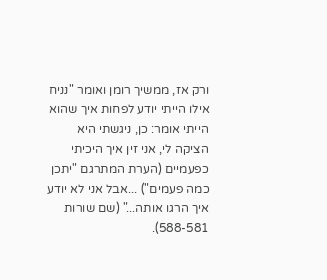ורק אז, ממשיך רומן ואומר "נניח אילו הייתי יודע לפחות איך שהוא הייתי אומר: כן, ניגשתי היא הציקה לי, אני זין איך היכיתי כפעמיים (הערת המתרגם "יתכן כמה פעמים") ...אבל אני לא יודע איך הרגו אותה..." (שם שורות 588-581).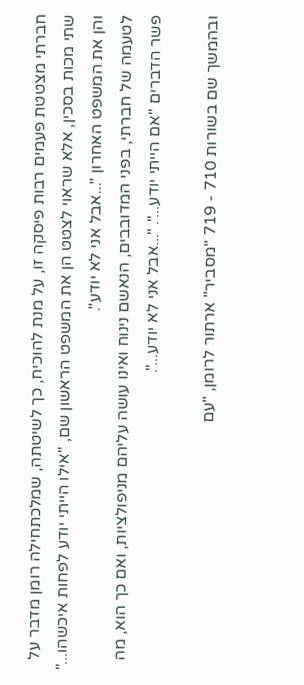חברתי מצטטת פעמים רבות פיסקה זו, על מנת להוכיח, כך לשיטתה, שמלכתחילה רומן מדבר על שתי מכות בסכין, אלא שראוי לצטט הן את המשפט הראשון שם, "אילו הייתי יודע לפחות איכשהו..." והן את המשפט האחרון "...אבל אני לא יודע".
לטעמה של חברתי, בפני המדובבים, הנאשם נינוח ואינו עושה עליהם מניפולציות, ואם כך הוא, מה פשר הדברים "אם הייתי יודע...". "...אבל אני לא יודע...".

ובהמשך שם בשורות 710 - 719 "מסביר" ארתור לרומן, "עם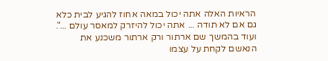הראיות האלה אתה יכול במאה אחוז להגיע לבית כלא גם אם לא תודה ... אתה יכול להיזרק למאסר עולם ...".
ועוד בהמשך שם ארתור ורק ארתור משכנע את הנאשם לקחת על עצמו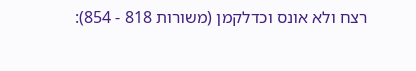רצח ולא אונס וכדלקמן (משורות 818 - 854):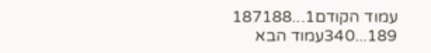עמוד הקודם1...187188
189...340עמוד הבא